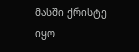მასში ქრისტე იყო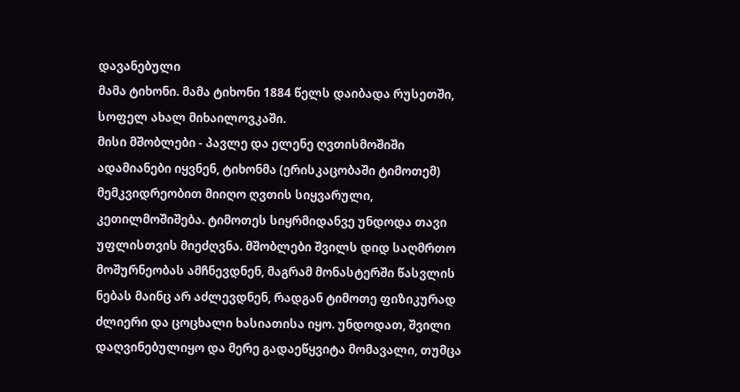დავანებული
მამა ტიხონი. მამა ტიხონი 1884 წელს დაიბადა რუსეთში, სოფელ ახალ მიხაილოვკაში.
მისი მშობლები - პავლე და ელენე ღვთისმოშიში ადამიანები იყვნენ, ტიხონმა (ერისკაცობაში ტიმოთემ) მემკვიდრეობით მიიღო ღვთის სიყვარული, კეთილმოშიშება. ტიმოთეს სიყრმიდანვე უნდოდა თავი უფლისთვის მიეძღვნა. მშობლები შვილს დიდ საღმრთო მოშურნეობას ამჩნევდნენ, მაგრამ მონასტერში წასვლის ნებას მაინც არ აძლევდნენ, რადგან ტიმოთე ფიზიკურად ძლიერი და ცოცხალი ხასიათისა იყო. უნდოდათ, შვილი დაღვინებულიყო და მერე გადაეწყვიტა მომავალი, თუმცა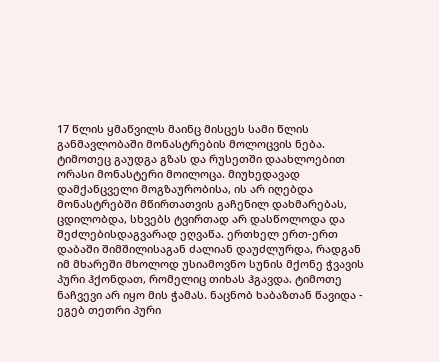17 წლის ყმაწვილს მაინც მისცეს სამი წლის განმავლობაში მონასტრების მოლოცვის ნება. ტიმოთეც გაუდგა გზას და რუსეთში დაახლოებით ორასი მონასტერი მოილოცა. მიუხედავად დამქანცველი მოგზაურობისა, ის არ იღებდა მონასტრებში მწირთათვის გაჩენილ დახმარებას, ცდილობდა, სხვებს ტვირთად არ დასწოლოდა და შეძლებისდაგვარად ეღვაწა. ერთხელ ერთ-ერთ დაბაში შიმშილისაგან ძალიან დაუძლურდა, რადგან იმ მხარეში მხოლოდ უსიამოვნო სუნის მქონე ჭვავის პური ჰქონდათ, რომელიც თიხას ჰგავდა. ტიმოთე ნაჩვევი არ იყო მის ჭამას. ნაცნობ ხაბაზთან წავიდა - ეგებ თეთრი პური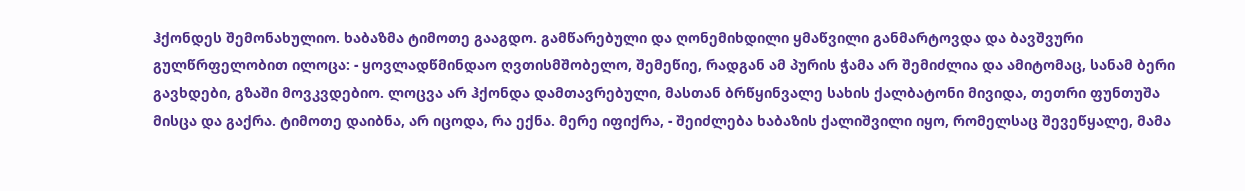ჰქონდეს შემონახულიო. ხაბაზმა ტიმოთე გააგდო. გამწარებული და ღონემიხდილი ყმაწვილი განმარტოვდა და ბავშვური გულწრფელობით ილოცა: - ყოვლადწმინდაო ღვთისმშობელო, შემეწიე, რადგან ამ პურის ჭამა არ შემიძლია და ამიტომაც, სანამ ბერი გავხდები, გზაში მოვკვდებიო. ლოცვა არ ჰქონდა დამთავრებული, მასთან ბრწყინვალე სახის ქალბატონი მივიდა, თეთრი ფუნთუშა მისცა და გაქრა. ტიმოთე დაიბნა, არ იცოდა, რა ექნა. მერე იფიქრა, - შეიძლება ხაბაზის ქალიშვილი იყო, რომელსაც შევეწყალე, მამა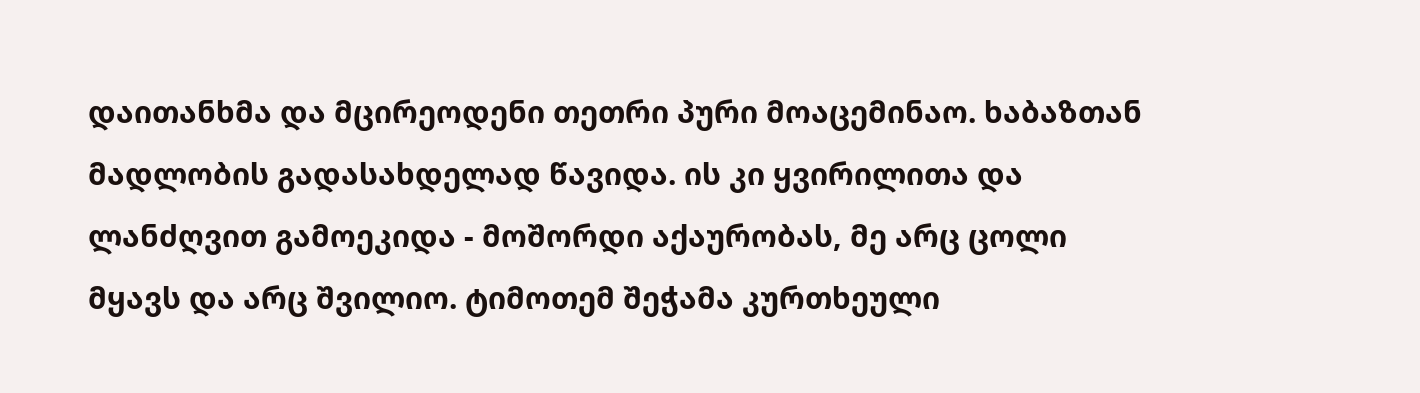დაითანხმა და მცირეოდენი თეთრი პური მოაცემინაო. ხაბაზთან მადლობის გადასახდელად წავიდა. ის კი ყვირილითა და ლანძღვით გამოეკიდა - მოშორდი აქაურობას, მე არც ცოლი მყავს და არც შვილიო. ტიმოთემ შეჭამა კურთხეული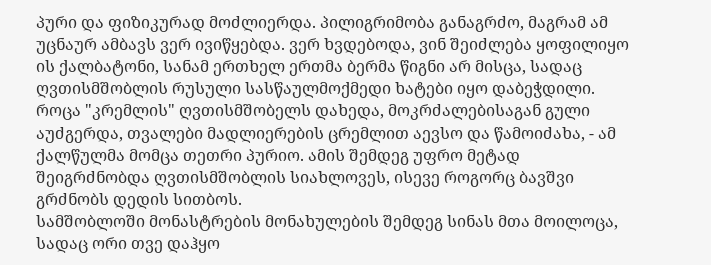პური და ფიზიკურად მოძლიერდა. პილიგრიმობა განაგრძო, მაგრამ ამ უცნაურ ამბავს ვერ ივიწყებდა. ვერ ხვდებოდა, ვინ შეიძლება ყოფილიყო ის ქალბატონი, სანამ ერთხელ ერთმა ბერმა წიგნი არ მისცა, სადაც ღვთისმშობლის რუსული სასწაულმოქმედი ხატები იყო დაბეჭდილი. როცა "კრემლის" ღვთისმშობელს დახედა, მოკრძალებისაგან გული აუძგერდა, თვალები მადლიერების ცრემლით აევსო და წამოიძახა, - ამ ქალწულმა მომცა თეთრი პურიო. ამის შემდეგ უფრო მეტად შეიგრძნობდა ღვთისმშობლის სიახლოვეს, ისევე როგორც ბავშვი გრძნობს დედის სითბოს.
სამშობლოში მონასტრების მონახულების შემდეგ სინას მთა მოილოცა, სადაც ორი თვე დაჰყო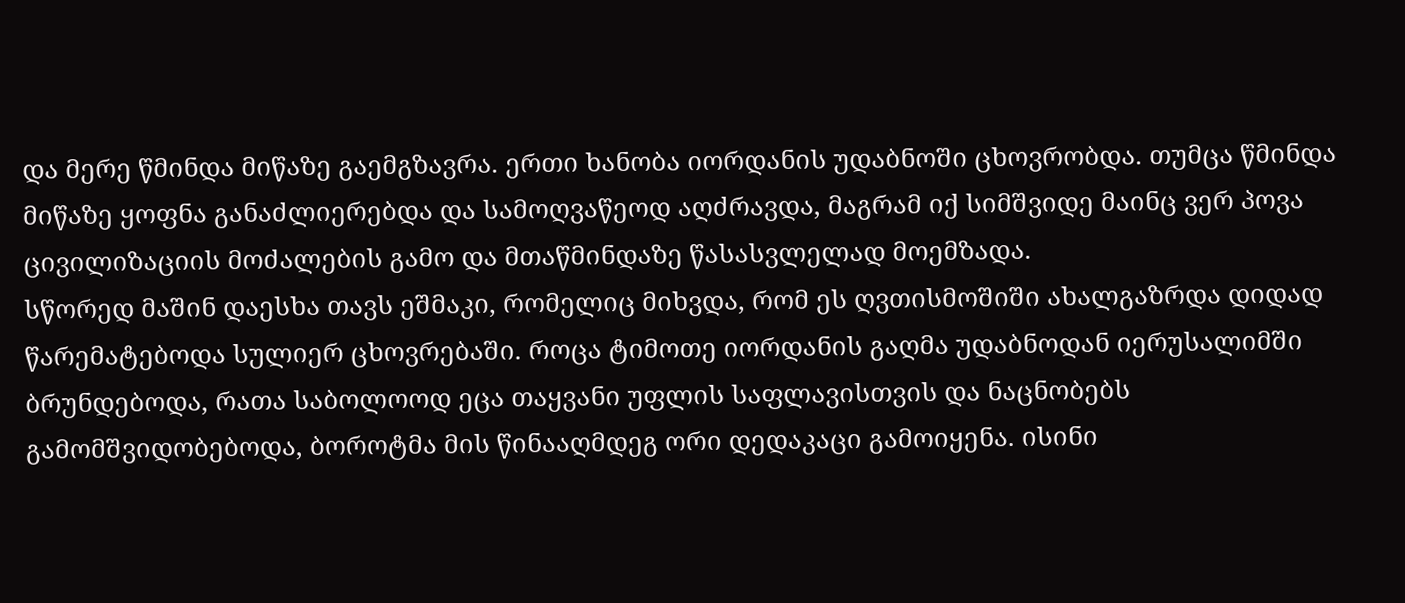და მერე წმინდა მიწაზე გაემგზავრა. ერთი ხანობა იორდანის უდაბნოში ცხოვრობდა. თუმცა წმინდა მიწაზე ყოფნა განაძლიერებდა და სამოღვაწეოდ აღძრავდა, მაგრამ იქ სიმშვიდე მაინც ვერ პოვა ცივილიზაციის მოძალების გამო და მთაწმინდაზე წასასვლელად მოემზადა.
სწორედ მაშინ დაესხა თავს ეშმაკი, რომელიც მიხვდა, რომ ეს ღვთისმოშიში ახალგაზრდა დიდად წარემატებოდა სულიერ ცხოვრებაში. როცა ტიმოთე იორდანის გაღმა უდაბნოდან იერუსალიმში ბრუნდებოდა, რათა საბოლოოდ ეცა თაყვანი უფლის საფლავისთვის და ნაცნობებს გამომშვიდობებოდა, ბოროტმა მის წინააღმდეგ ორი დედაკაცი გამოიყენა. ისინი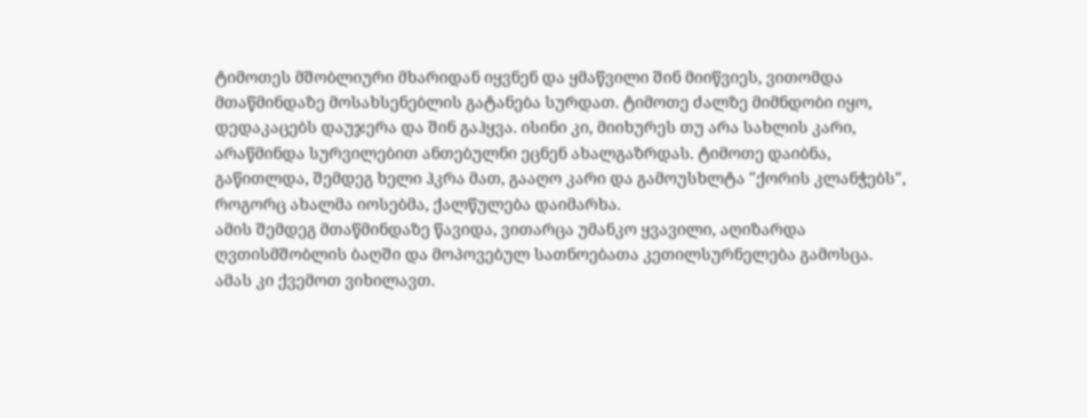ტიმოთეს მშობლიური მხარიდან იყვნენ და ყმაწვილი შინ მიიწვიეს, ვითომდა მთაწმინდაზე მოსახსენებლის გატანება სურდათ. ტიმოთე ძალზე მიმნდობი იყო, დედაკაცებს დაუჯერა და შინ გაჰყვა. ისინი კი, მიიხურეს თუ არა სახლის კარი, არაწმინდა სურვილებით ანთებულნი ეცნენ ახალგაზრდას. ტიმოთე დაიბნა, გაწითლდა, შემდეგ ხელი ჰკრა მათ, გააღო კარი და გამოუსხლტა "ქორის კლანჭებს", როგორც ახალმა იოსებმა, ქალწულება დაიმარხა.
ამის შემდეგ მთაწმინდაზე წავიდა, ვითარცა უმანკო ყვავილი, აღიზარდა ღვთისმშობლის ბაღში და მოპოვებულ სათნოებათა კეთილსურნელება გამოსცა. ამას კი ქვემოთ ვიხილავთ.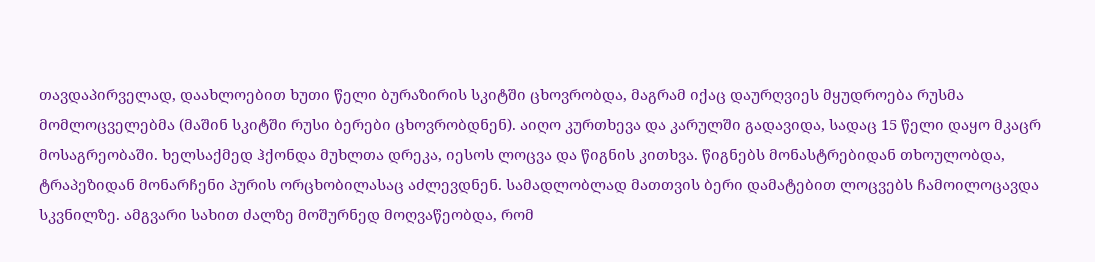თავდაპირველად, დაახლოებით ხუთი წელი ბურაზირის სკიტში ცხოვრობდა, მაგრამ იქაც დაურღვიეს მყუდროება რუსმა მომლოცველებმა (მაშინ სკიტში რუსი ბერები ცხოვრობდნენ). აიღო კურთხევა და კარულში გადავიდა, სადაც 15 წელი დაყო მკაცრ მოსაგრეობაში. ხელსაქმედ ჰქონდა მუხლთა დრეკა, იესოს ლოცვა და წიგნის კითხვა. წიგნებს მონასტრებიდან თხოულობდა, ტრაპეზიდან მონარჩენი პურის ორცხობილასაც აძლევდნენ. სამადლობლად მათთვის ბერი დამატებით ლოცვებს ჩამოილოცავდა სკვნილზე. ამგვარი სახით ძალზე მოშურნედ მოღვაწეობდა, რომ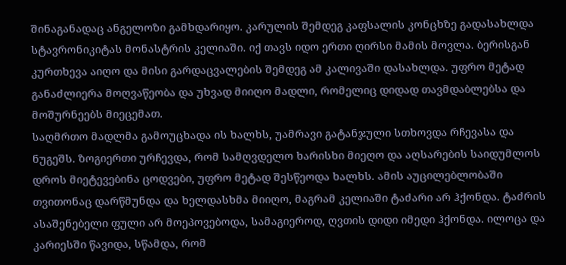შინაგანადაც ანგელოზი გამხდარიყო. კარულის შემდეგ კაფსალის კონცხზე გადასახლდა სტავრონიკიტას მონასტრის კელიაში. იქ თავს იდო ერთი ღირსი მამის მოვლა. ბერისგან კურთხევა აიღო და მისი გარდაცვალების შემდეგ ამ კალივაში დასახლდა. უფრო მეტად განაძლიერა მოღვაწეობა და უხვად მიიღო მადლი, რომელიც დიდად თავმდაბლებსა და მოშურნეებს მიეცემათ.
საღმრთო მადლმა გამოუცხადა ის ხალხს, უამრავი გატანჯული სთხოვდა რჩევასა და ნუგეშს. ზოგიერთი ურჩევდა, რომ სამღვდელო ხარისხი მიეღო და აღსარების საიდუმლოს დროს მიეტევებინა ცოდვები, უფრო მეტად შესწეოდა ხალხს. ამის აუცილებლობაში თვითონაც დარწმუნდა და ხელდასხმა მიიღო, მაგრამ კელიაში ტაძარი არ ჰქონდა. ტაძრის ასაშენებელი ფული არ მოეპოვებოდა, სამაგიეროდ, ღვთის დიდი იმედი ჰქონდა. ილოცა და კარიესში წავიდა, სწამდა, რომ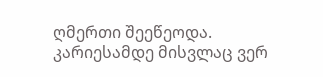ღმერთი შეეწეოდა. კარიესამდე მისვლაც ვერ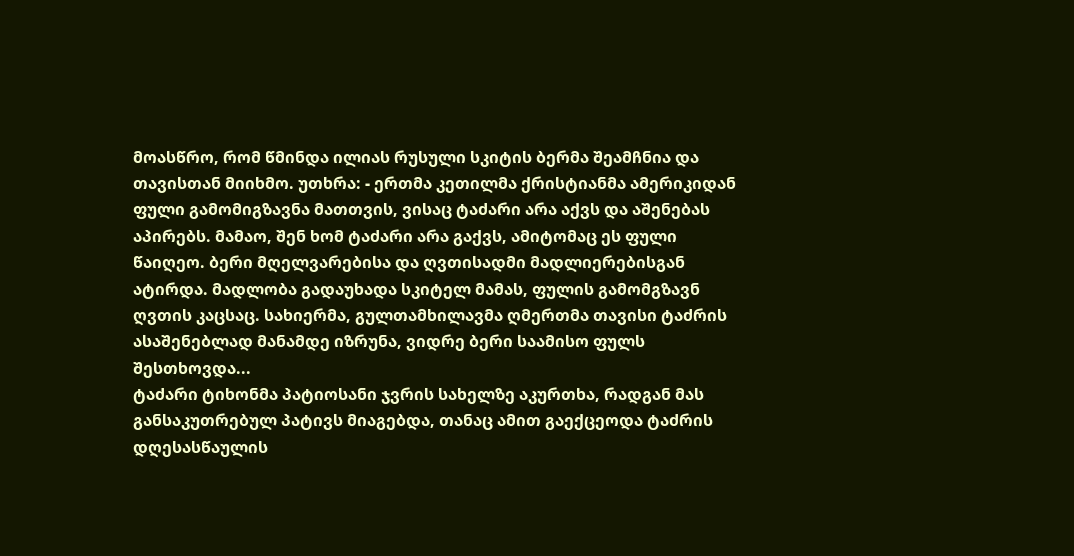მოასწრო, რომ წმინდა ილიას რუსული სკიტის ბერმა შეამჩნია და თავისთან მიიხმო. უთხრა: - ერთმა კეთილმა ქრისტიანმა ამერიკიდან ფული გამომიგზავნა მათთვის, ვისაც ტაძარი არა აქვს და აშენებას აპირებს. მამაო, შენ ხომ ტაძარი არა გაქვს, ამიტომაც ეს ფული წაიღეო. ბერი მღელვარებისა და ღვთისადმი მადლიერებისგან ატირდა. მადლობა გადაუხადა სკიტელ მამას, ფულის გამომგზავნ ღვთის კაცსაც. სახიერმა, გულთამხილავმა ღმერთმა თავისი ტაძრის ასაშენებლად მანამდე იზრუნა, ვიდრე ბერი საამისო ფულს შესთხოვდა...
ტაძარი ტიხონმა პატიოსანი ჯვრის სახელზე აკურთხა, რადგან მას განსაკუთრებულ პატივს მიაგებდა, თანაც ამით გაექცეოდა ტაძრის დღესასწაულის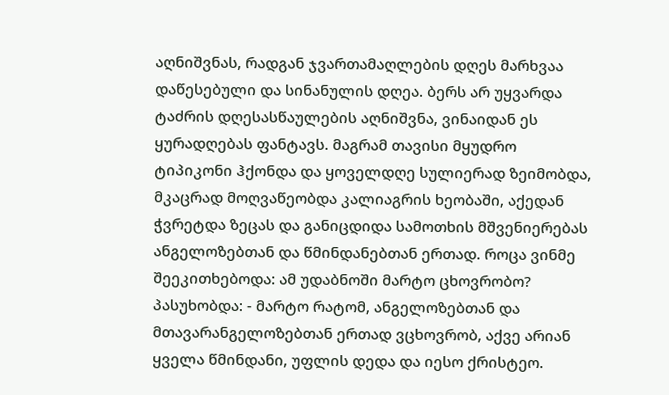აღნიშვნას, რადგან ჯვართამაღლების დღეს მარხვაა დაწესებული და სინანულის დღეა. ბერს არ უყვარდა ტაძრის დღესასწაულების აღნიშვნა, ვინაიდან ეს ყურადღებას ფანტავს. მაგრამ თავისი მყუდრო ტიპიკონი ჰქონდა და ყოველდღე სულიერად ზეიმობდა, მკაცრად მოღვაწეობდა კალიაგრის ხეობაში, აქედან ჭვრეტდა ზეცას და განიცდიდა სამოთხის მშვენიერებას ანგელოზებთან და წმინდანებთან ერთად. როცა ვინმე შეეკითხებოდა: ამ უდაბნოში მარტო ცხოვრობო? პასუხობდა: - მარტო რატომ, ანგელოზებთან და მთავარანგელოზებთან ერთად ვცხოვრობ, აქვე არიან ყველა წმინდანი, უფლის დედა და იესო ქრისტეო.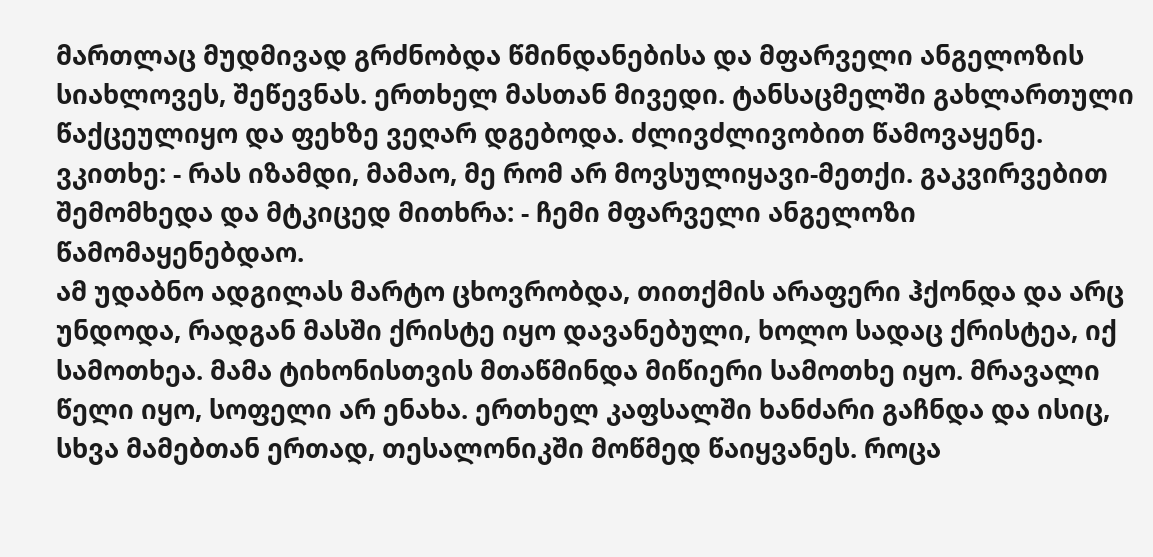მართლაც მუდმივად გრძნობდა წმინდანებისა და მფარველი ანგელოზის სიახლოვეს, შეწევნას. ერთხელ მასთან მივედი. ტანსაცმელში გახლართული წაქცეულიყო და ფეხზე ვეღარ დგებოდა. ძლივძლივობით წამოვაყენე. ვკითხე: - რას იზამდი, მამაო, მე რომ არ მოვსულიყავი-მეთქი. გაკვირვებით შემომხედა და მტკიცედ მითხრა: - ჩემი მფარველი ანგელოზი წამომაყენებდაო.
ამ უდაბნო ადგილას მარტო ცხოვრობდა, თითქმის არაფერი ჰქონდა და არც უნდოდა, რადგან მასში ქრისტე იყო დავანებული, ხოლო სადაც ქრისტეა, იქ სამოთხეა. მამა ტიხონისთვის მთაწმინდა მიწიერი სამოთხე იყო. მრავალი წელი იყო, სოფელი არ ენახა. ერთხელ კაფსალში ხანძარი გაჩნდა და ისიც, სხვა მამებთან ერთად, თესალონიკში მოწმედ წაიყვანეს. როცა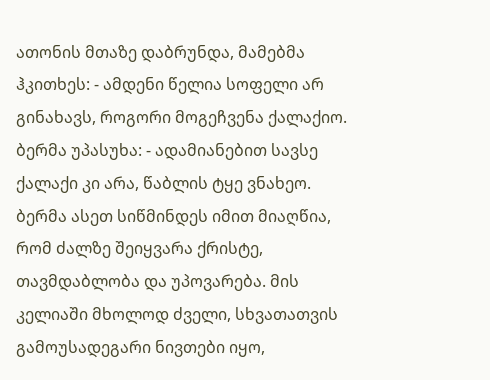ათონის მთაზე დაბრუნდა, მამებმა ჰკითხეს: - ამდენი წელია სოფელი არ გინახავს, როგორი მოგეჩვენა ქალაქიო. ბერმა უპასუხა: - ადამიანებით სავსე ქალაქი კი არა, წაბლის ტყე ვნახეო.
ბერმა ასეთ სიწმინდეს იმით მიაღწია, რომ ძალზე შეიყვარა ქრისტე, თავმდაბლობა და უპოვარება. მის კელიაში მხოლოდ ძველი, სხვათათვის გამოუსადეგარი ნივთები იყო,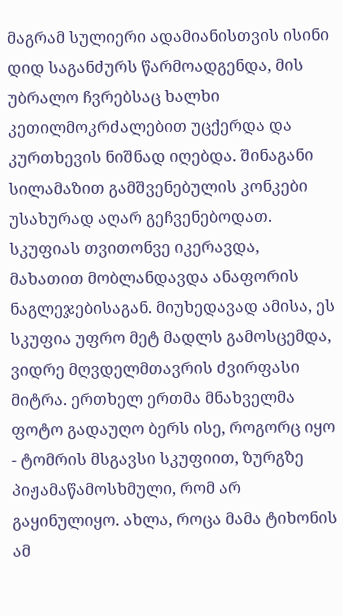მაგრამ სულიერი ადამიანისთვის ისინი დიდ საგანძურს წარმოადგენდა, მის უბრალო ჩვრებსაც ხალხი კეთილმოკრძალებით უცქერდა და კურთხევის ნიშნად იღებდა. შინაგანი სილამაზით გამშვენებულის კონკები უსახურად აღარ გეჩვენებოდათ. სკუფიას თვითონვე იკერავდა, მახათით მობლანდავდა ანაფორის ნაგლეჯებისაგან. მიუხედავად ამისა, ეს სკუფია უფრო მეტ მადლს გამოსცემდა, ვიდრე მღვდელმთავრის ძვირფასი მიტრა. ერთხელ ერთმა მნახველმა ფოტო გადაუღო ბერს ისე, როგორც იყო - ტომრის მსგავსი სკუფიით, ზურგზე პიჟამაწამოსხმული, რომ არ გაყინულიყო. ახლა, როცა მამა ტიხონის ამ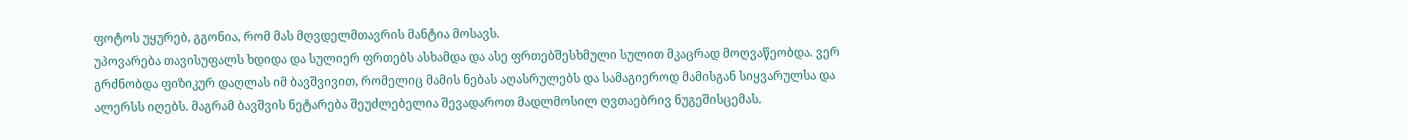ფოტოს უყურებ, გგონია, რომ მას მღვდელმთავრის მანტია მოსავს.
უპოვარება თავისუფალს ხდიდა და სულიერ ფრთებს ასხამდა და ასე ფრთებშესხმული სულით მკაცრად მოღვაწეობდა. ვერ გრძნობდა ფიზიკურ დაღლას იმ ბავშვივით, რომელიც მამის ნებას აღასრულებს და სამაგიეროდ მამისგან სიყვარულსა და ალერსს იღებს. მაგრამ ბავშვის ნეტარება შეუძლებელია შევადაროთ მადლმოსილ ღვთაებრივ ნუგეშისცემას.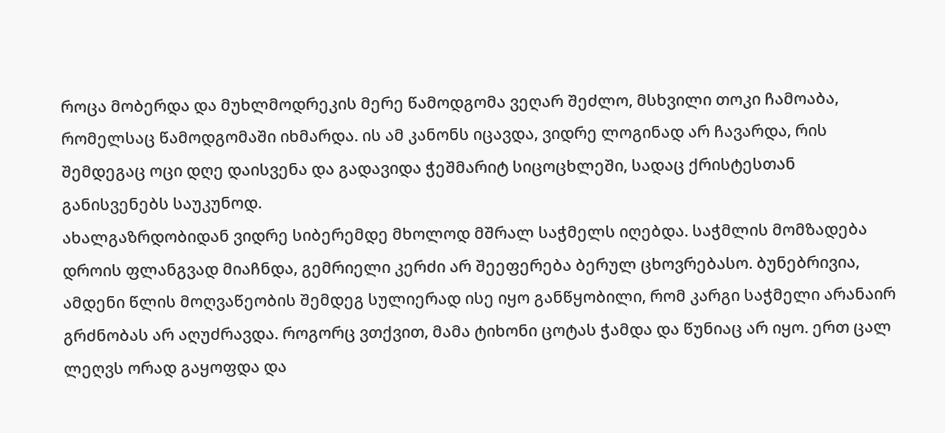როცა მობერდა და მუხლმოდრეკის მერე წამოდგომა ვეღარ შეძლო, მსხვილი თოკი ჩამოაბა, რომელსაც წამოდგომაში იხმარდა. ის ამ კანონს იცავდა, ვიდრე ლოგინად არ ჩავარდა, რის შემდეგაც ოცი დღე დაისვენა და გადავიდა ჭეშმარიტ სიცოცხლეში, სადაც ქრისტესთან განისვენებს საუკუნოდ.
ახალგაზრდობიდან ვიდრე სიბერემდე მხოლოდ მშრალ საჭმელს იღებდა. საჭმლის მომზადება დროის ფლანგვად მიაჩნდა, გემრიელი კერძი არ შეეფერება ბერულ ცხოვრებასო. ბუნებრივია, ამდენი წლის მოღვაწეობის შემდეგ სულიერად ისე იყო განწყობილი, რომ კარგი საჭმელი არანაირ გრძნობას არ აღუძრავდა. როგორც ვთქვით, მამა ტიხონი ცოტას ჭამდა და წუნიაც არ იყო. ერთ ცალ ლეღვს ორად გაყოფდა და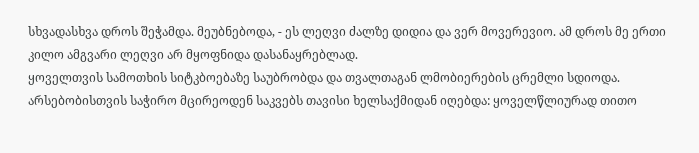სხვადასხვა დროს შეჭამდა. მეუბნებოდა, - ეს ლეღვი ძალზე დიდია და ვერ მოვერევიო. ამ დროს მე ერთი კილო ამგვარი ლეღვი არ მყოფნიდა დასანაყრებლად.
ყოველთვის სამოთხის სიტკბოებაზე საუბრობდა და თვალთაგან ლმობიერების ცრემლი სდიოდა. არსებობისთვის საჭირო მცირეოდენ საკვებს თავისი ხელსაქმიდან იღებდა: ყოველწლიურად თითო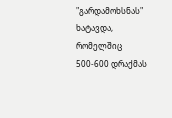"გარდამოხსნას" ხატავდა, რომელშიც 500-600 დრაქმას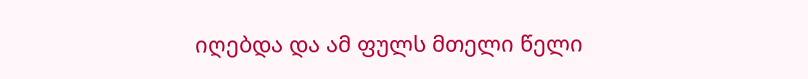იღებდა და ამ ფულს მთელი წელი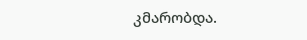კმარობდა.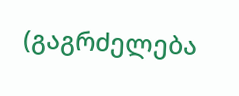(გაგრძელება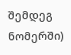შემდეგ ნომერში)